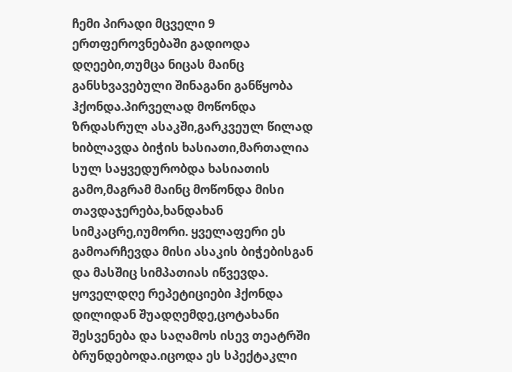ჩემი პირადი მცველი 9
ერთფეროვნებაში გადიოდა დღეები,თუმცა ნიცას მაინც განსხვავებული შინაგანი განწყობა ჰქონდა.პირველად მოწონდა ზრდასრულ ასაკში,გარკვეულ წილად ხიბლავდა ბიჭის ხასიათი,მართალია სულ საყვედურობდა ხასიათის გამო,მაგრამ მაინც მოწონდა მისი თავდაჯერება,ხანდახან სიმკაცრე,იუმორი. ყველაფერი ეს გამოარჩევდა მისი ასაკის ბიჭებისგან და მასშიც სიმპათიას იწვევდა. ყოველდღე რეპეტიციები ჰქონდა დილიდან შუადღემდე,ცოტახანი შესვენება და საღამოს ისევ თეატრში ბრუნდებოდა.იცოდა ეს სპექტაკლი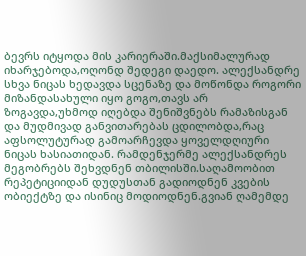ბევრს იტყოდა მის კარიერაში.მაქსიმალურად იხარჯებოდა,ოღონდ შედეგი დაედო. ალექსანდრე სხვა ნიცას ხედავდა სცენაზე და მოწონდა როგორი მიზანდასახული იყო გოგო,თავს არ ზოგავდა,უხმოდ იღებდა შენიშვნებს რამაზისგან და მუდმივად განვითარებას ცდილობდა,რაც აფსოლუტურად გამოარჩევდა ყოველდღიური ნიცას ხასიათიდან. რამდენჯერმე ალექსანდრეს მეგობრებს შეხვდნენ თბილისში.საღამოობით რეპეტიციიდან დუდუსთან გადიოდნენ კვების ობიექტზე და ისინიც მოდიოდნენ.გვიან ღამემდე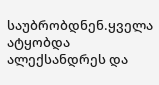საუბრობდნენ.ყველა ატყობდა ალექსანდრეს და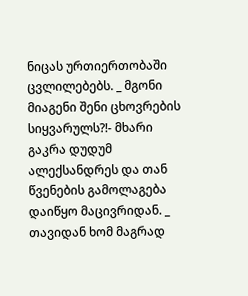ნიცას ურთიერთობაში ცვლილებებს. _ მგონი მიაგენი შენი ცხოვრების სიყვარულს?!- მხარი გაკრა დუდუმ ალექსანდრეს და თან წვენების გამოლაგება დაიწყო მაცივრიდან. _ თავიდან ხომ მაგრად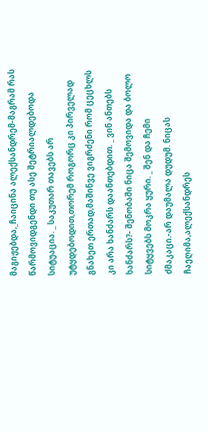მაგიჟებდა,_ჩაიცინა ალექსანდრემ-მაგრამ რას წარმოვიდგენდი თუ ასე შეტრიალდებოდა სიტუაცია. _ საკუთარ თავებს არ უტყდებოდით,თორემ როგორც კი პირველად გნახეთ ერთად,მაშინვე ვიგრძენი რომ ცეცხლს კი არა ხანძარს დაანთებდით. _ ვინ ანთებს ხანძარს?- შენობაში ნიცა შემოვიდა და ბოლო სიტყვებს მოკრა ყური. _ შენ და ჩემი ძმაკაცი.-არ დაუმალა დუდუმ. ნიცას ჩაეღიმა,ალექსანდრეს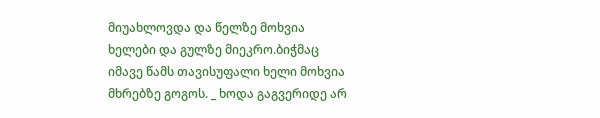მიუახლოვდა და წელზე მოხვია ხელები და გულზე მიეკრო.ბიჭმაც იმავე წამს თავისუფალი ხელი მოხვია მხრებზე გოგოს. _ ხოდა გაგვერიდე არ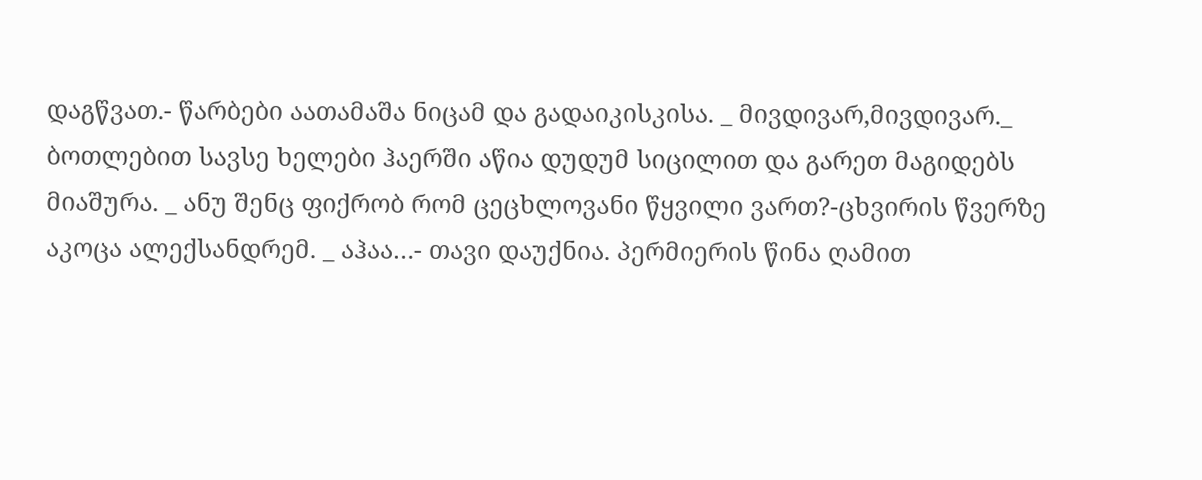დაგწვათ.- წარბები აათამაშა ნიცამ და გადაიკისკისა. _ მივდივარ,მივდივარ._ ბოთლებით სავსე ხელები ჰაერში აწია დუდუმ სიცილით და გარეთ მაგიდებს მიაშურა. _ ანუ შენც ფიქრობ რომ ცეცხლოვანი წყვილი ვართ?-ცხვირის წვერზე აკოცა ალექსანდრემ. _ აჰაა…- თავი დაუქნია. პერმიერის წინა ღამით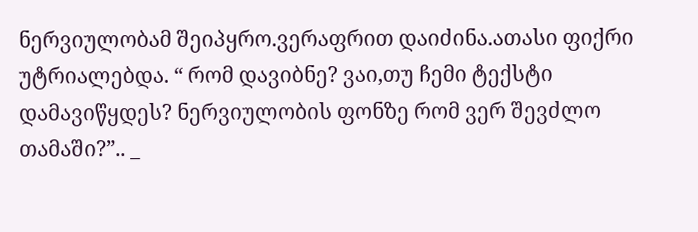ნერვიულობამ შეიპყრო.ვერაფრით დაიძინა.ათასი ფიქრი უტრიალებდა. “ რომ დავიბნე? ვაი,თუ ჩემი ტექსტი დამავიწყდეს? ნერვიულობის ფონზე რომ ვერ შევძლო თამაში?”.. _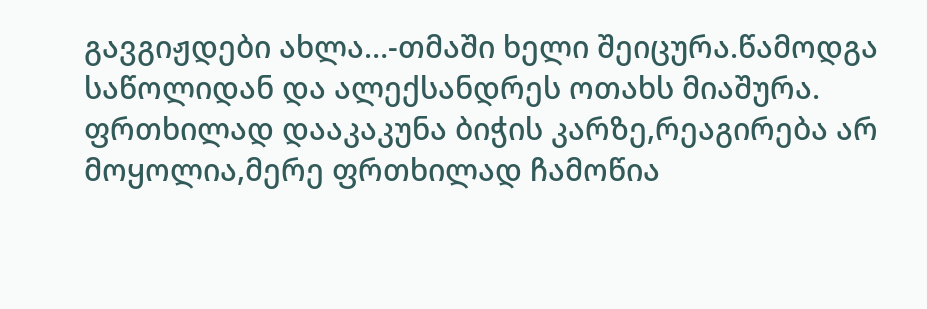გავგიჟდები ახლა…-თმაში ხელი შეიცურა.წამოდგა საწოლიდან და ალექსანდრეს ოთახს მიაშურა. ფრთხილად დააკაკუნა ბიჭის კარზე,რეაგირება არ მოყოლია,მერე ფრთხილად ჩამოწია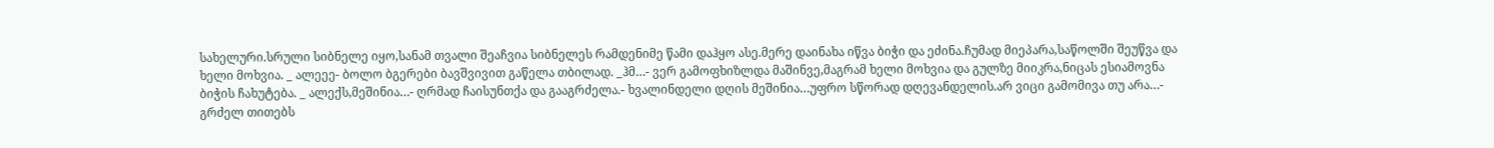სახელური.სრული სიბნელე იყო,სანამ თვალი შეაჩვია სიბნელეს რამდენიმე წამი დაჰყო ასე.მერე დაინახა იწვა ბიჭი და ეძინა.ჩუმად მიეპარა,საწოლში შეუწვა და ხელი მოხვია. _ ალეეე- ბოლო ბგერები ბავშვივით გაწელა თბილად. _ჰმ…- ვერ გამოფხიზლდა მაშინვე,მაგრამ ხელი მოხვია და გულზე მიიკრა,ნიცას ესიამოვნა ბიჭის ჩახუტება. _ ალექს,მეშინია…- ღრმად ჩაისუნთქა და გააგრძელა.- ხვალინდელი დღის მეშინია…უფრო სწორად დღევანდელის.არ ვიცი გამომივა თუ არა…- გრძელ თითებს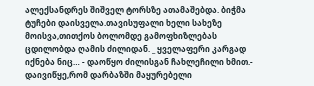ალექსანდრეს შიშველ ტორსზე ათამაშებდა. ბიჭმა ტუჩები დაისველა.თავისუფალი ხელი სახეზე მოისვა,თითქოს ბოლომდე გამოფხიზლებას ცდილობდა ღამის ძილიდან. _ ყველაფერი კარგად იქნება ნიც… - დაოწყო ძილისგან ჩახლეჩილი ხმით.- დაივიწყე,რომ დარბაზში მაყურებელი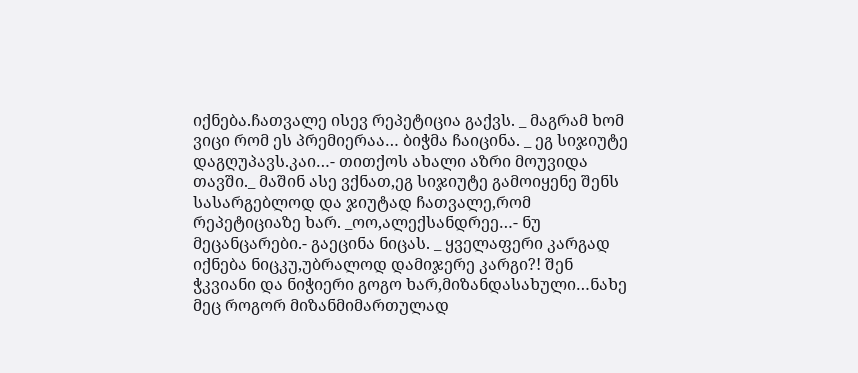იქნება.ჩათვალე ისევ რეპეტიცია გაქვს. _ მაგრამ ხომ ვიცი რომ ეს პრემიერაა… ბიჭმა ჩაიცინა. _ ეგ სიჯიუტე დაგღუპავს.კაი…- თითქოს ახალი აზრი მოუვიდა თავში._ მაშინ ასე ვქნათ,ეგ სიჯიუტე გამოიყენე შენს სასარგებლოდ და ჯიუტად ჩათვალე,რომ რეპეტიციაზე ხარ. _ოო,ალექსანდრეე…- ნუ მეცანცარები.- გაეცინა ნიცას. _ ყველაფერი კარგად იქნება ნიცკუ,უბრალოდ დამიჯერე კარგი?! შენ ჭკვიანი და ნიჭიერი გოგო ხარ,მიზანდასახული…ნახე მეც როგორ მიზანმიმართულად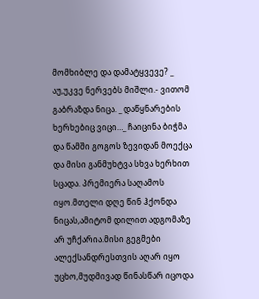მომხიბლე და დამატყვევე? _ აუ,უკვე ნერვებს მიშლი.- ვითომ გაბრაზდა ნიცა. _ დაწყნარების ხერხებიც ვიცი…_ ჩაიცინა ბიჭმა და წამში გოგოს ზევიდან მოექცა და მისი განმუხტვა სხვა ხერხით სცადა. პრემიერა საღამოს იყო.მთელი დღე წინ ჰქონდა ნიცას,ამიტომ დილით ადგომაზე არ უჩქარია.მისი გეგმები ალექსანდრესთვის აღარ იყო უცხო,მუდმივად წინასწარ იცოდა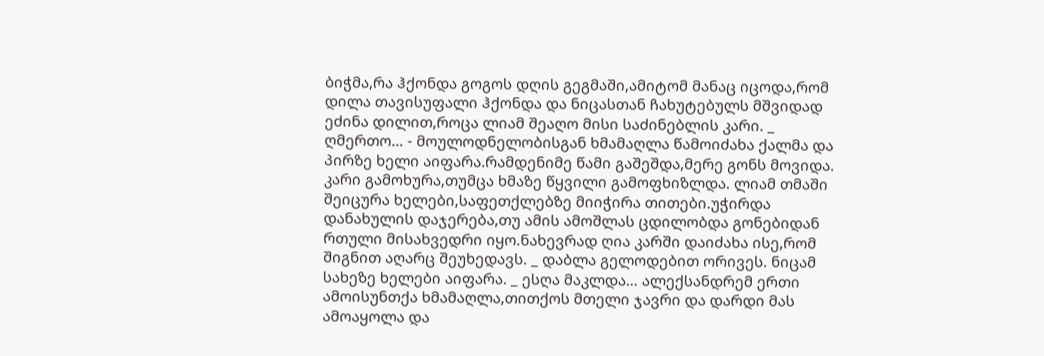ბიჭმა,რა ჰქონდა გოგოს დღის გეგმაში,ამიტომ მანაც იცოდა,რომ დილა თავისუფალი ჰქონდა და ნიცასთან ჩახუტებულს მშვიდად ეძინა დილით,როცა ლიამ შეაღო მისი საძინებლის კარი. _ ღმერთო… - მოულოდნელობისგან ხმამაღლა წამოიძახა ქალმა და პირზე ხელი აიფარა.რამდენიმე წამი გაშეშდა,მერე გონს მოვიდა. კარი გამოხურა,თუმცა ხმაზე წყვილი გამოფხიზლდა. ლიამ თმაში შეიცურა ხელები,საფეთქლებზე მიიჭირა თითები.უჭირდა დანახულის დაჯერება,თუ ამის ამოშლას ცდილობდა გონებიდან რთული მისახვედრი იყო.ნახევრად ღია კარში დაიძახა ისე,რომ შიგნით აღარც შეუხედავს. _ დაბლა გელოდებით ორივეს. ნიცამ სახეზე ხელები აიფარა. _ ესღა მაკლდა… ალექსანდრემ ერთი ამოისუნთქა ხმამაღლა,თითქოს მთელი ჯავრი და დარდი მას ამოაყოლა და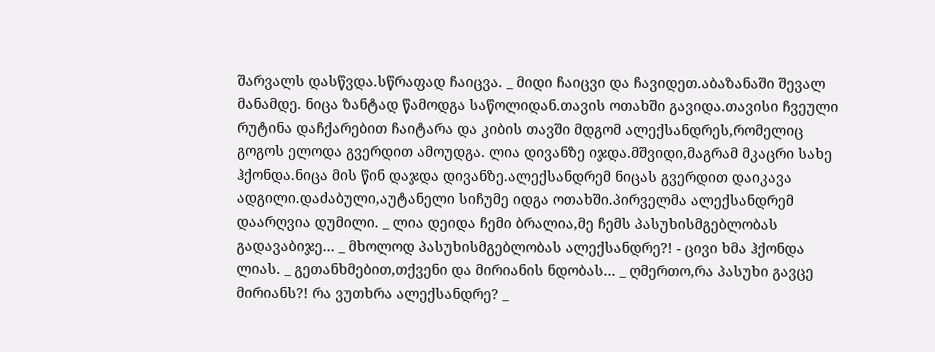შარვალს დასწვდა.სწრაფად ჩაიცვა. _ მიდი ჩაიცვი და ჩავიდეთ.აბაზანაში შევალ მანამდე. ნიცა ზანტად წამოდგა საწოლიდან.თავის ოთახში გავიდა.თავისი ჩვეული რუტინა დაჩქარებით ჩაიტარა და კიბის თავში მდგომ ალექსანდრეს,რომელიც გოგოს ელოდა გვერდით ამოუდგა. ლია დივანზე იჯდა.მშვიდი,მაგრამ მკაცრი სახე ჰქონდა.ნიცა მის წინ დაჯდა დივანზე.ალექსანდრემ ნიცას გვერდით დაიკავა ადგილი.დაძაბული,აუტანელი სიჩუმე იდგა ოთახში.პირველმა ალექსანდრემ დაარღვია დუმილი. _ ლია დეიდა ჩემი ბრალია,მე ჩემს პასუხისმგებლობას გადავაბიჯე… _ მხოლოდ პასუხისმგებლობას ალექსანდრე?! - ცივი ხმა ჰქონდა ლიას. _ გეთანხმებით,თქვენი და მირიანის ნდობას… _ ღმერთო,რა პასუხი გავცე მირიანს?! რა ვუთხრა ალექსანდრე? _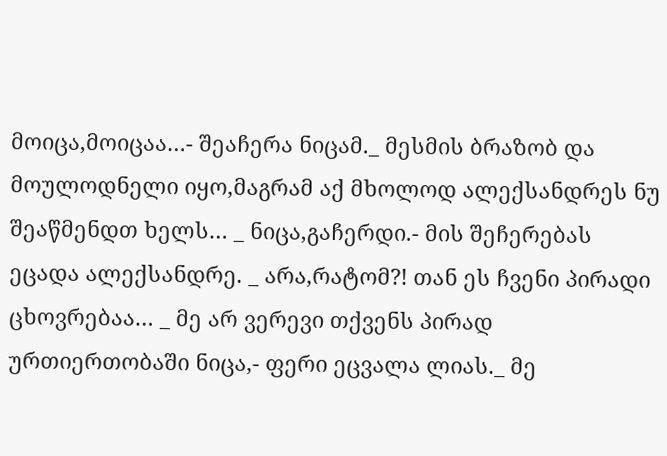მოიცა,მოიცაა…- შეაჩერა ნიცამ._ მესმის ბრაზობ და მოულოდნელი იყო,მაგრამ აქ მხოლოდ ალექსანდრეს ნუ შეაწმენდთ ხელს… _ ნიცა,გაჩერდი.- მის შეჩერებას ეცადა ალექსანდრე. _ არა,რატომ?! თან ეს ჩვენი პირადი ცხოვრებაა… _ მე არ ვერევი თქვენს პირად ურთიერთობაში ნიცა,- ფერი ეცვალა ლიას._ მე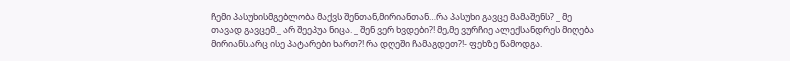ჩემი პასუხისმგებლობა მაქვს შენთან,მირიანთან…რა პასუხი გავცე მამაშენს? _ მე თავად გავცემ._ არ შეეპუა ნიცა. _ შენ ვერ ხვდები?! მე,მე ვურჩიე ალექსანდრეს მიღება მირიანს.არც ისე პატარები ხართ?! რა დღეში ჩამაგდეთ?!- ფეხზე წამოდგა.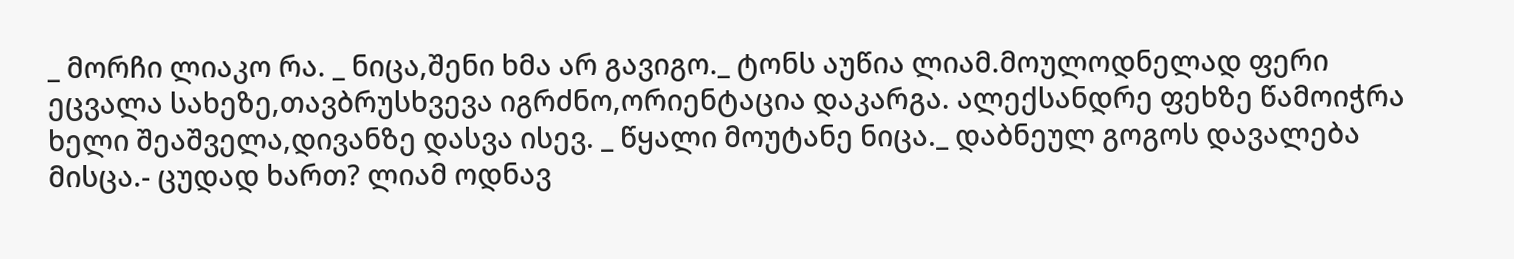_ მორჩი ლიაკო რა. _ ნიცა,შენი ხმა არ გავიგო._ ტონს აუწია ლიამ.მოულოდნელად ფერი ეცვალა სახეზე,თავბრუსხვევა იგრძნო,ორიენტაცია დაკარგა. ალექსანდრე ფეხზე წამოიჭრა ხელი შეაშველა,დივანზე დასვა ისევ. _ წყალი მოუტანე ნიცა._ დაბნეულ გოგოს დავალება მისცა.- ცუდად ხართ? ლიამ ოდნავ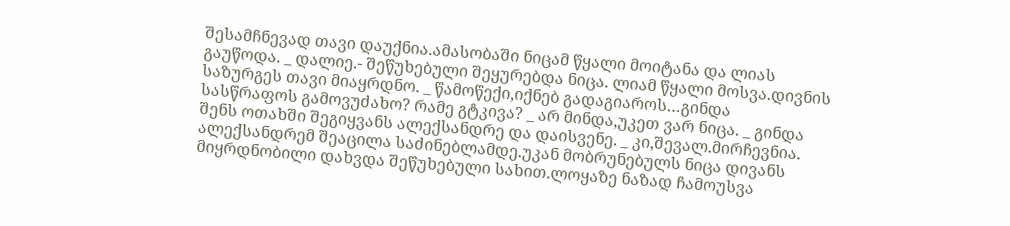შესამჩნევად თავი დაუქნია.ამასობაში ნიცამ წყალი მოიტანა და ლიას გაუწოდა. _ დალიე.- შეწუხებული შეყურებდა ნიცა. ლიამ წყალი მოსვა.დივნის საზურგეს თავი მიაყრდნო. _ წამოწექი,იქნებ გადაგიაროს…გინდა სასწრაფოს გამოვუძახო? რამე გტკივა? _ არ მინდა,უკეთ ვარ ნიცა. _ გინდა შენს ოთახში შეგიყვანს ალექსანდრე და დაისვენე. _ კი,შევალ.მირჩევნია. ალექსანდრემ შეაცილა საძინებლამდე.უკან მობრუნებულს ნიცა დივანს მიყრდნობილი დახვდა შეწუხებული სახით.ლოყაზე ნაზად ჩამოუსვა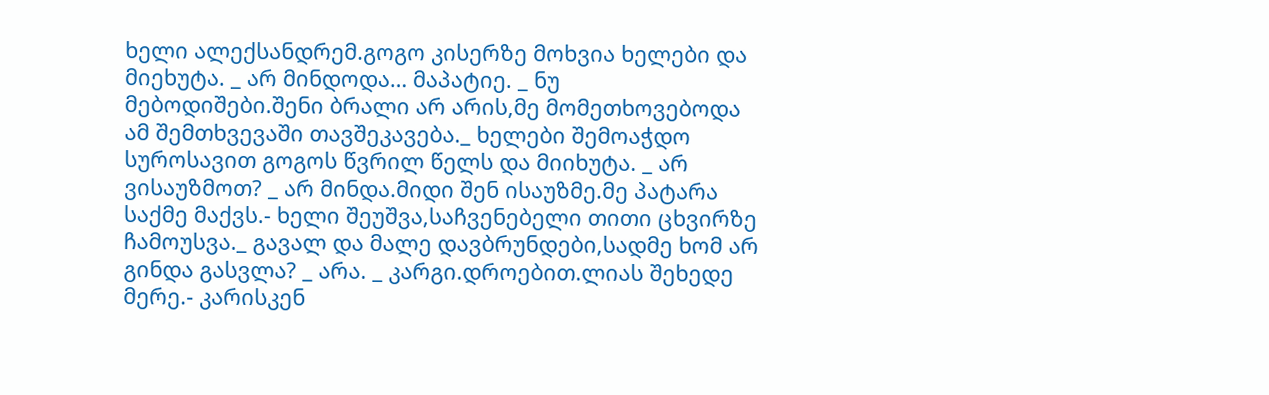ხელი ალექსანდრემ.გოგო კისერზე მოხვია ხელები და მიეხუტა. _ არ მინდოდა… მაპატიე. _ ნუ მებოდიშები.შენი ბრალი არ არის,მე მომეთხოვებოდა ამ შემთხვევაში თავშეკავება._ ხელები შემოაჭდო სუროსავით გოგოს წვრილ წელს და მიიხუტა. _ არ ვისაუზმოთ? _ არ მინდა.მიდი შენ ისაუზმე.მე პატარა საქმე მაქვს.- ხელი შეუშვა,საჩვენებელი თითი ცხვირზე ჩამოუსვა._ გავალ და მალე დავბრუნდები,სადმე ხომ არ გინდა გასვლა? _ არა. _ კარგი.დროებით.ლიას შეხედე მერე.- კარისკენ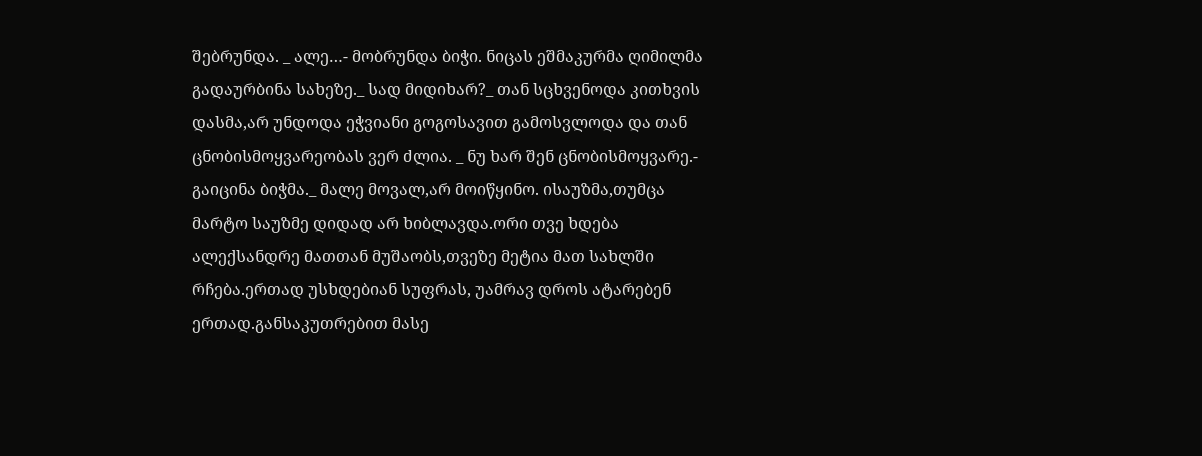შებრუნდა. _ ალე…- მობრუნდა ბიჭი. ნიცას ეშმაკურმა ღიმილმა გადაურბინა სახეზე._ სად მიდიხარ?_ თან სცხვენოდა კითხვის დასმა,არ უნდოდა ეჭვიანი გოგოსავით გამოსვლოდა და თან ცნობისმოყვარეობას ვერ ძლია. _ ნუ ხარ შენ ცნობისმოყვარე.- გაიცინა ბიჭმა._ მალე მოვალ,არ მოიწყინო. ისაუზმა,თუმცა მარტო საუზმე დიდად არ ხიბლავდა.ორი თვე ხდება ალექსანდრე მათთან მუშაობს,თვეზე მეტია მათ სახლში რჩება.ერთად უსხდებიან სუფრას, უამრავ დროს ატარებენ ერთად.განსაკუთრებით მასე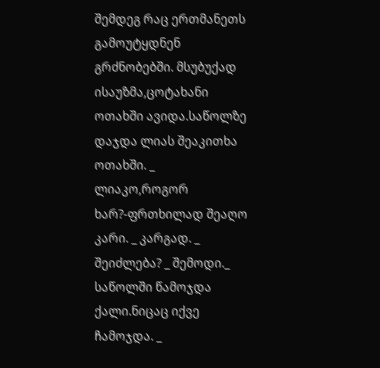შემდეგ რაც ერთმანეთს გამოუტყდნენ გრძნობებში. მსუბუქად ისაუზმა,ცოტახანი ოთახში ავიდა.საწოლზე დაჯდა ლიას შეაკითხა ოთახში. _ ლიაკო,როგორ ხარ?-ფრთხილად შეაღო კარი. _ კარგად. _ შეიძლება? _ შემოდი._ საწოლში წამოჯდა ქალი.ნიცაც იქვე ჩამოჯდა. _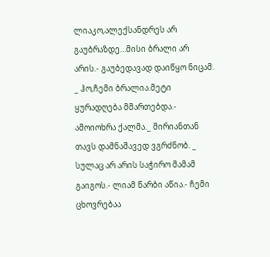ლიაკო,ალექსანდრეს არ გაუბრაზდე…მისი ბრალი არ არის.- გაუბედავად დაიწყო ნიცამ. _ ჰო,ჩემი ბრალია.მეტი ყურადღება მმართებდა.- ამოიოხრა ქალმა._ მირიანთან თავს დამნაშავედ ვგრძნობ. _ სულაც არ არის საჭირო მამამ გაიგოს.- ლიამ წარბი აწია.- ჩემი ცხოვრებაა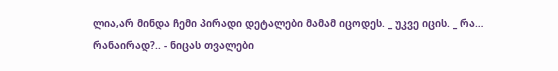ლია,არ მინდა ჩემი პირადი დეტალები მამამ იცოდეს. _ უკვე იცის. _ რა… რანაირად?.. - ნიცას თვალები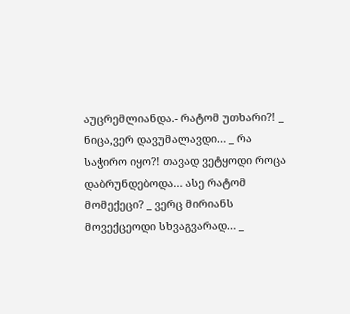აუცრემლიანდა.- რატომ უთხარი?! _ ნიცა,ვერ დავუმალავდი… _ რა საჭირო იყო?! თავად ვეტყოდი როცა დაბრუნდებოდა… ასე რატომ მომექეცი? _ ვერც მირიანს მოვექცეოდი სხვაგვარად… _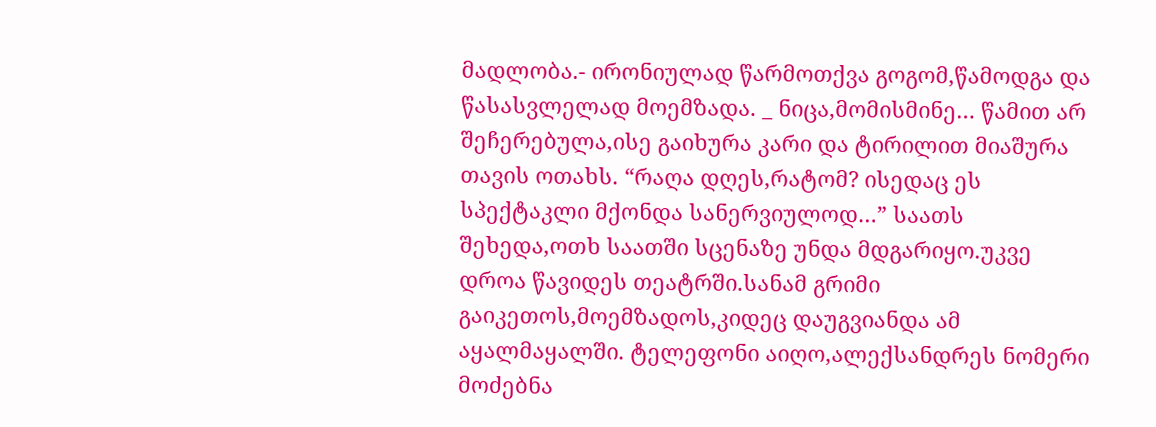მადლობა.- ირონიულად წარმოთქვა გოგომ,წამოდგა და წასასვლელად მოემზადა. _ ნიცა,მომისმინე… წამით არ შეჩერებულა,ისე გაიხურა კარი და ტირილით მიაშურა თავის ოთახს. “რაღა დღეს,რატომ? ისედაც ეს სპექტაკლი მქონდა სანერვიულოდ…” საათს შეხედა,ოთხ საათში სცენაზე უნდა მდგარიყო.უკვე დროა წავიდეს თეატრში.სანამ გრიმი გაიკეთოს,მოემზადოს,კიდეც დაუგვიანდა ამ აყალმაყალში. ტელეფონი აიღო,ალექსანდრეს ნომერი მოძებნა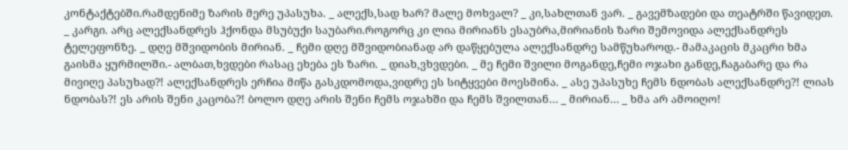კონტაქტებში.რამდენიმე ზარის მერე უპასუხა. _ ალექს,სად ხარ? მალე მოხვალ? _ კი,სახლთან ვარ. _ გავემზადები და თეატრში წავიდეთ. _ კარგი. არც ალექსანდრეს ჰქონდა მსუბუქი საუბარი.როგორც კი ლია მირიანს ესაუბრა,მირიანის ზარი შემოვიდა ალექსანდრეს ტელეფონზე. _ დღე მშვიდობის მირიან. _ ჩემი დღე მშვიდობიანად არ დაწყებულა ალექსანდრე სამწუხაროდ.- მამაკაცის მკაცრი ხმა გაისმა ყურმილში.- ალბათ,ხვდები რასაც ეხება ეს ზარი. _ დიახ,ვხვდები. _ მე ჩემი შვილი მოგანდე,ჩემი ოჯახი განდე,ჩაგაბარე და რა მივიღე პასუხად?! ალექსანდრეს ერჩია მიწა გასკდომოდა,ვიდრე ეს სიტყვები მოესმინა. _ ასე უპასუხე ჩემს ნდობას ალექსანდრე?! ლიას ნდობას?! ეს არის შენი კაცობა?! ბოლო დღე არის შენი ჩემს ოჯახში და ჩემს შვილთან… _ მირიან… _ ხმა არ ამოიღო!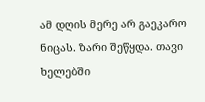ამ დღის მერე არ გაეკარო ნიცას. ზარი შეწყდა. თავი ხელებში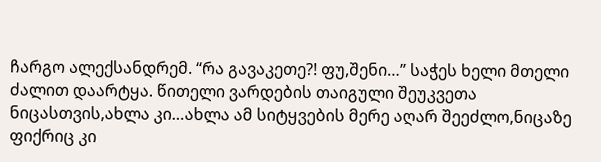ჩარგო ალექსანდრემ. “რა გავაკეთე?! ფუ,შენი…” საჭეს ხელი მთელი ძალით დაარტყა. წითელი ვარდების თაიგული შეუკვეთა ნიცასთვის,ახლა კი…ახლა ამ სიტყვების მერე აღარ შეეძლო,ნიცაზე ფიქრიც კი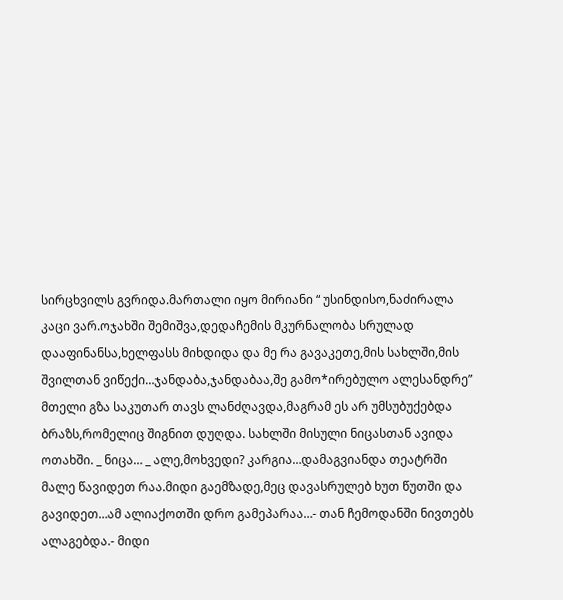სირცხვილს გვრიდა.მართალი იყო მირიანი “ უსინდისო,ნაძირალა კაცი ვარ.ოჯახში შემიშვა,დედაჩემის მკურნალობა სრულად დააფინანსა,ხელფასს მიხდიდა და მე რა გავაკეთე,მის სახლში,მის შვილთან ვიწექი…ჯანდაბა,ჯანდაბაა,შე გამო*ირებულო ალესანდრე” მთელი გზა საკუთარ თავს ლანძღავდა,მაგრამ ეს არ უმსუბუქებდა ბრაზს,რომელიც შიგნით დუღდა. სახლში მისული ნიცასთან ავიდა ოთახში. _ ნიცა… _ ალე,მოხვედი? კარგია…დამაგვიანდა თეატრში მალე წავიდეთ რაა.მიდი გაემზადე,მეც დავასრულებ ხუთ წუთში და გავიდეთ…ამ ალიაქოთში დრო გამეპარაა…- თან ჩემოდანში ნივთებს ალაგებდა.- მიდი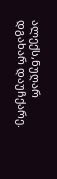ალექს,ნუღარ დგახარ დაუჩქარე.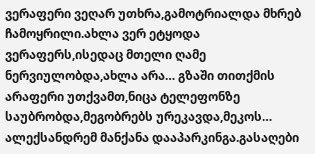ვერაფერი ვეღარ უთხრა,გამოტრიალდა მხრებ ჩამოყრილი.ახლა ვერ ეტყოდა ვერაფერს,ისედაც მთელი ღამე ნერვიულობდა,ახლა არა… გზაში თითქმის არაფერი უთქვამთ,ნიცა ტელეფონზე საუბრობდა,მეგობრებს ურეკავდა,მეკოს… ალექსანდრემ მანქანა დააპარკინგა.გასაღები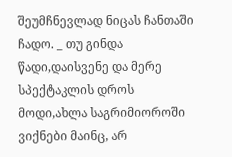შეუმჩნევლად ნიცას ჩანთაში ჩადო. _ თუ გინდა წადი,დაისვენე და მერე სპექტაკლის დროს მოდი,ახლა საგრიმიოროში ვიქნები მაინც, არ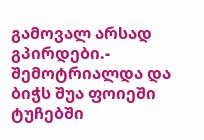გამოვალ არსად გპირდები.- შემოტრიალდა და ბიჭს შუა ფოიეში ტუჩებში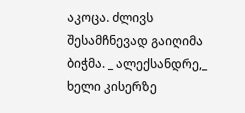აკოცა. ძლივს შესამჩნევად გაიღიმა ბიჭმა. _ ალექსანდრე,_ ხელი კისერზე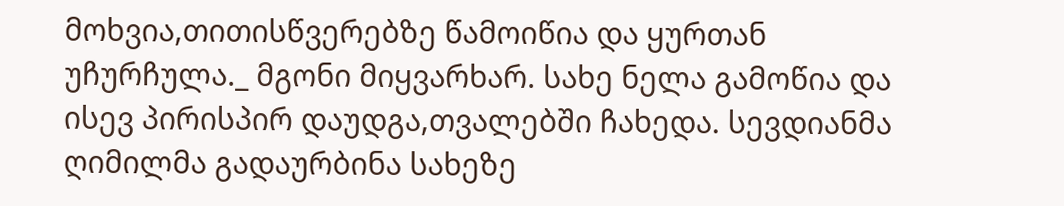მოხვია,თითისწვერებზე წამოიწია და ყურთან უჩურჩულა._ მგონი მიყვარხარ. სახე ნელა გამოწია და ისევ პირისპირ დაუდგა,თვალებში ჩახედა. სევდიანმა ღიმილმა გადაურბინა სახეზე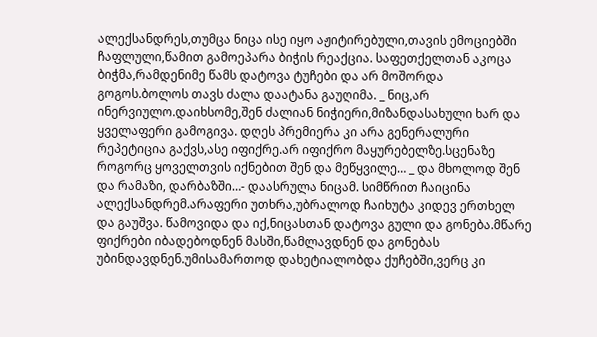ალექსანდრეს,თუმცა ნიცა ისე იყო აჟიტირებული,თავის ემოციებში ჩაფლული,წამით გამოეპარა ბიჭის რეაქცია. საფეთქელთან აკოცა ბიჭმა,რამდენიმე წამს დატოვა ტუჩები და არ მოშორდა გოგოს.ბოლოს თავს ძალა დაატანა გაუღიმა. _ ნიც,არ ინერვიულო.დაიხსომე,შენ ძალიან ნიჭიერი,მიზანდასახული ხარ და ყველაფერი გამოგივა. დღეს პრემიერა კი არა გენერალური რეპეტიცია გაქვს,ასე იფიქრე.არ იფიქრო მაყურებელზე.სცენაზე როგორც ყოველთვის იქნებით შენ და მეწყვილე… _ და მხოლოდ შენ და რამაზი, დარბაზში…- დაასრულა ნიცამ. სიმწრით ჩაიცინა ალექსანდრემ.არაფერი უთხრა,უბრალოდ ჩაიხუტა კიდევ ერთხელ და გაუშვა. წამოვიდა და იქ,ნიცასთან დატოვა გული და გონება.მწარე ფიქრები იბადებოდნენ მასში,წამლავდნენ და გონებას უბინდავდნენ.უმისამართოდ დახეტიალობდა ქუჩებში,ვერც კი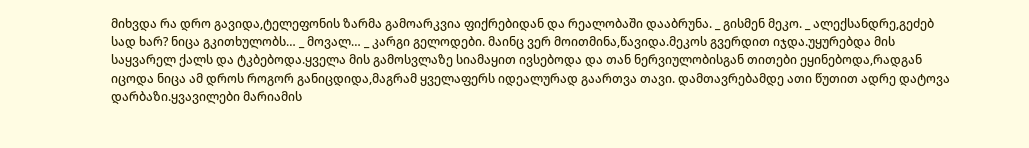მიხვდა რა დრო გავიდა,ტელეფონის ზარმა გამოარკვია ფიქრებიდან და რეალობაში დააბრუნა. _ გისმენ მეკო. _ ალექსანდრე,გეძებ სად ხარ? ნიცა გკითხულობს… _ მოვალ… _ კარგი გელოდები. მაინც ვერ მოითმინა,წავიდა.მეკოს გვერდით იჯდა.უყურებდა მის საყვარელ ქალს და ტკბებოდა.ყველა მის გამოსვლაზე სიამაყით ივსებოდა და თან ნერვიულობისგან თითები ეყინებოდა,რადგან იცოდა ნიცა ამ დროს როგორ განიცდიდა,მაგრამ ყველაფერს იდეალურად გაართვა თავი. დამთავრებამდე ათი წუთით ადრე დატოვა დარბაზი.ყვავილები მარიამის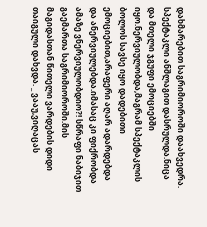დახმარებით საგრიმიოროში დაახვედრა. სპექტაკლი ანშლაგით დასრულდა.ნიცა და მთელი ჯგუფი ემოციებში იყო.ნერვიულობდა,მაგრამ სპექტაკლის ბოლოს სავსე იყო დადებითი ემოციებით,არაფერი აღარ ადარდებდა და ანერვიულებდა.იმასაც კი ფიქრობდა ამაზე ვნერვიულობდიო?! სწრაფი ნაბიჯით გაემართა საგრიმიოროში.მის მაგიდასთან წითელი ვარდების დიდი თაიგული დახვდა. _ ვააუ,ვიღაცას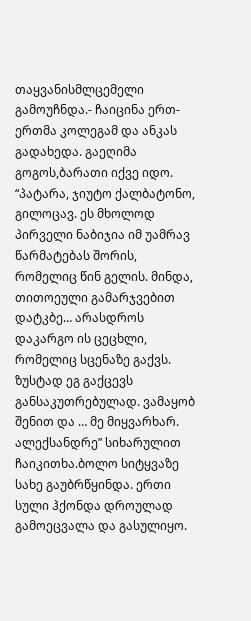თაყვანისმლცემელი გამოუჩნდა.- ჩაიცინა ერთ-ერთმა კოლეგამ და ანკას გადახედა. გაეღიმა გოგოს,ბარათი იქვე იდო. “პატარა, ჯიუტო ქალბატონო, გილოცავ. ეს მხოლოდ პირველი ნაბიჯია იმ უამრავ წარმატებას შორის, რომელიც წინ გელის. მინდა, თითოეული გამარჯვებით დატკბე… არასდროს დაკარგო ის ცეცხლი, რომელიც სცენაზე გაქვს. ზუსტად ეგ გაქცევს განსაკუთრებულად. ვამაყობ შენით და … მე მიყვარხარ. ალექსანდრე” სიხარულით ჩაიკითხა.ბოლო სიტყვაზე სახე გაუბრწყინდა. ერთი სული ჰქონდა დროულად გამოეცვალა და გასულიყო.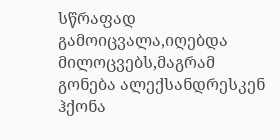სწრაფად გამოიცვალა,იღებდა მილოცვებს,მაგრამ გონება ალექსანდრესკენ ჰქონა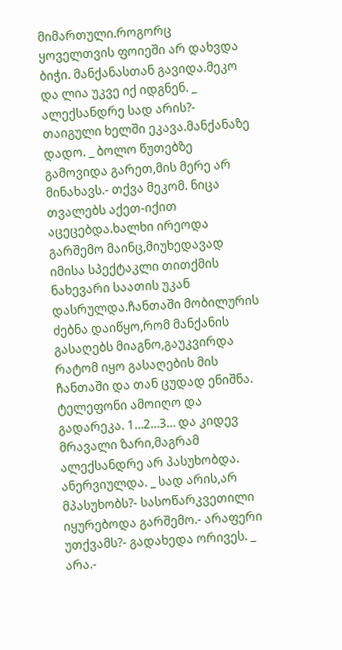მიმართული.როგორც ყოველთვის ფოიეში არ დახვდა ბიჭი. მანქანასთან გავიდა.მეკო და ლია უკვე იქ იდგნენ. _ ალექსანდრე სად არის?- თაიგული ხელში ეკავა.მანქანაზე დადო. _ ბოლო წუთებზე გამოვიდა გარეთ,მის მერე არ მინახავს.- თქვა მეკომ. ნიცა თვალებს აქეთ-იქით აცეცებდა.ხალხი ირეოდა გარშემო მაინც,მიუხედავად იმისა სპექტაკლი თითქმის ნახევარი საათის უკან დასრულდა.ჩანთაში მობილურის ძებნა დაიწყო,რომ მანქანის გასაღებს მიაგნო,გაუკვირდა რატომ იყო გასაღების მის ჩანთაში და თან ცუდად ენიშნა. ტელეფონი ამოიღო და გადარეკა. 1…2…3… და კიდევ მრავალი ზარი,მაგრამ ალექსანდრე არ პასუხობდა. ანერვიულდა. _ სად არის,არ მპასუხობს?- სასოწარკვეთილი იყურებოდა გარშემო.- არაფერი უთქვამს?- გადახედა ორივეს. _ არა.-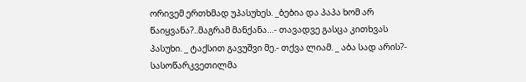ორივემ ერთხმად უპასუხეს. _ბებია და პაპა ხომ არ წაიყვანა?..მაგრამ მანქანა…- თავადვე გასცა კითხვას პასუხი. _ ტაქსით გავუშვი მე.- თქვა ლიამ. _ აბა სად არის?- სასოწარკვეთილმა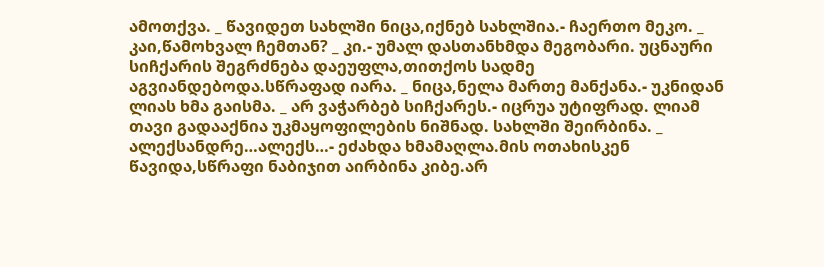ამოთქვა. _ წავიდეთ სახლში ნიცა,იქნებ სახლშია.- ჩაერთო მეკო. _ კაი,წამოხვალ ჩემთან? _ კი.- უმალ დასთანხმდა მეგობარი. უცნაური სიჩქარის შეგრძნება დაეუფლა,თითქოს სადმე აგვიანდებოდა.სწრაფად იარა. _ ნიცა,ნელა მართე მანქანა.- უკნიდან ლიას ხმა გაისმა. _ არ ვაჭარბებ სიჩქარეს.- იცრუა უტიფრად. ლიამ თავი გადააქნია უკმაყოფილების ნიშნად. სახლში შეირბინა. _ ალექსანდრე…ალექს…- ეძახდა ხმამაღლა.მის ოთახისკენ წავიდა,სწრაფი ნაბიჯით აირბინა კიბე.არ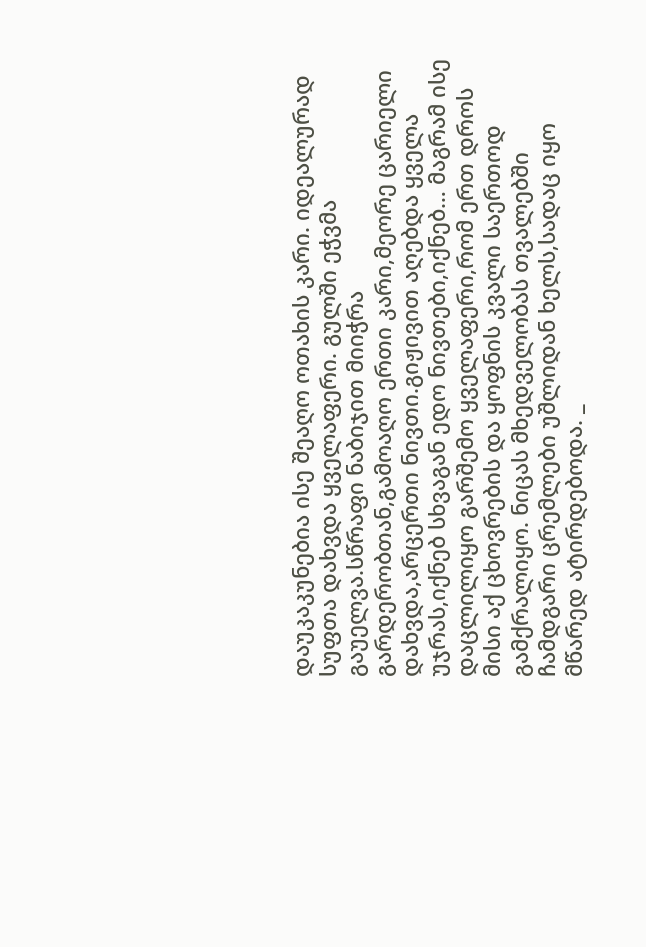დაუკაკუნებია ისე შეაღო ოთახის კარი. იდეალურად სუფთა დახვდა ყველაფერი. გულში ეჭვმა გაუელვა.სწრაფი ნაბიჯით მიიჭრა გარდერობთან,გამოაღო ერთი კარი,მეორე ცარიელი დახვდა,არცერთი ნივთი.გიჟივით აღებდა ყველა უჯრას,იქნებ სხვაგან ედო ნივთები,იქნებ… მაგრამ ისე დაცლილიყო გარშემო ყველაფერი,რომ ერთ დროს მისი აქ ცხოვრების და ყოფნის კვალი საერთოდ გამქრალიყო. ნიცას მხედველობას თვალებში ჩამდგარი ცრემლები უშლიდან ხელს,სადაც იყო მწარედ ატირდებოდა. _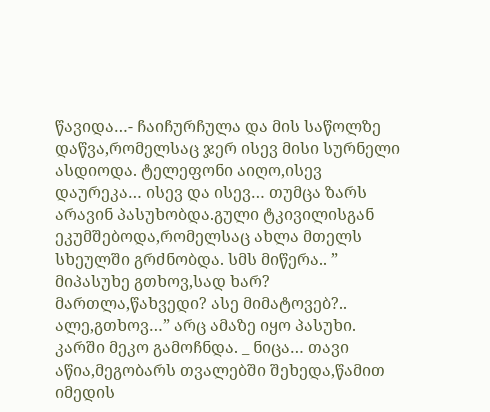წავიდა…- ჩაიჩურჩულა და მის საწოლზე დაწვა,რომელსაც ჯერ ისევ მისი სურნელი ასდიოდა. ტელეფონი აიღო,ისევ დაურეკა… ისევ და ისევ… თუმცა ზარს არავინ პასუხობდა.გული ტკივილისგან ეკუმშებოდა,რომელსაც ახლა მთელს სხეულში გრძნობდა. სმს მიწერა.. ” მიპასუხე გთხოვ,სად ხარ? მართლა,წახვედი? ასე მიმატოვებ?.. ალე,გთხოვ…” არც ამაზე იყო პასუხი. კარში მეკო გამოჩნდა. _ ნიცა… თავი აწია,მეგობარს თვალებში შეხედა,წამით იმედის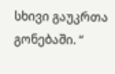სხივი გაუკრთა გონებაში. “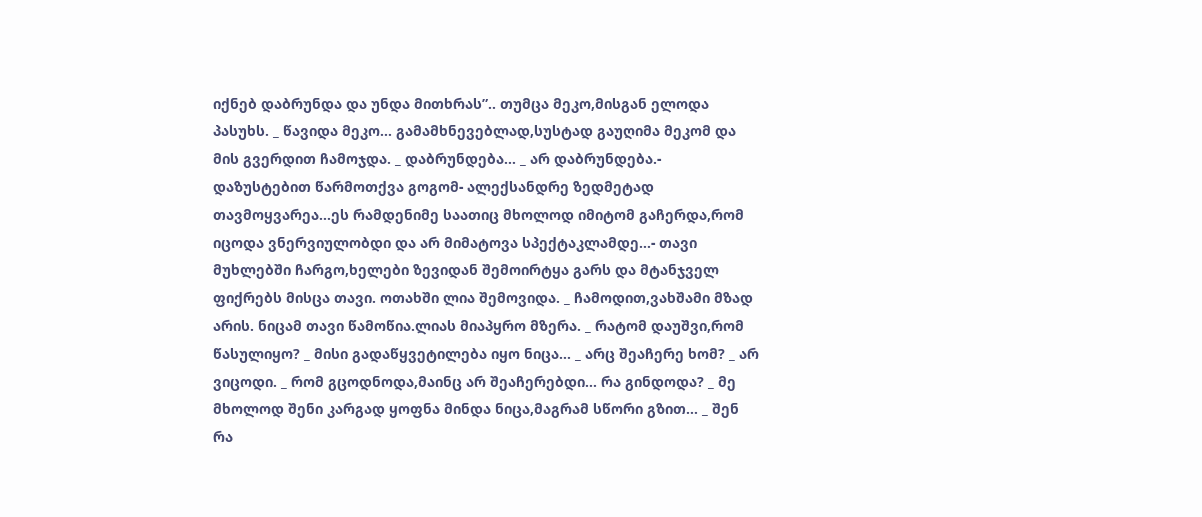იქნებ დაბრუნდა და უნდა მითხრას”.. თუმცა მეკო,მისგან ელოდა პასუხს. _ წავიდა მეკო… გამამხნევებლად,სუსტად გაუღიმა მეკომ და მის გვერდით ჩამოჯდა. _ დაბრუნდება… _ არ დაბრუნდება.- დაზუსტებით წარმოთქვა გოგომ- ალექსანდრე ზედმეტად თავმოყვარეა…ეს რამდენიმე საათიც მხოლოდ იმიტომ გაჩერდა,რომ იცოდა ვნერვიულობდი და არ მიმატოვა სპექტაკლამდე…- თავი მუხლებში ჩარგო,ხელები ზევიდან შემოირტყა გარს და მტანჯველ ფიქრებს მისცა თავი. ოთახში ლია შემოვიდა. _ ჩამოდით,ვახშამი მზად არის. ნიცამ თავი წამოწია.ლიას მიაპყრო მზერა. _ რატომ დაუშვი,რომ წასულიყო? _ მისი გადაწყვეტილება იყო ნიცა… _ არც შეაჩერე ხომ? _ არ ვიცოდი. _ რომ გცოდნოდა,მაინც არ შეაჩერებდი… რა გინდოდა? _ მე მხოლოდ შენი კარგად ყოფნა მინდა ნიცა,მაგრამ სწორი გზით… _ შენ რა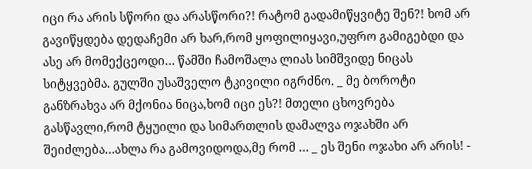იცი რა არის სწორი და არასწორი?! რატომ გადამიწყვიტე შენ?! ხომ არ გავიწყდება დედაჩემი არ ხარ,რომ ყოფილიყავი,უფრო გამიგებდი და ასე არ მომექცეოდი… წამში ჩამოშალა ლიას სიმშვიდე ნიცას სიტყვებმა. გულში უსაშველო ტკივილი იგრძნო. _ მე ბოროტი განზრახვა არ მქონია ნიცა,ხომ იცი ეს?! მთელი ცხოვრება გასწავლი,რომ ტყუილი და სიმართლის დამალვა ოჯახში არ შეიძლება…ახლა რა გამოვიდოდა,მე რომ … _ ეს შენი ოჯახი არ არის! -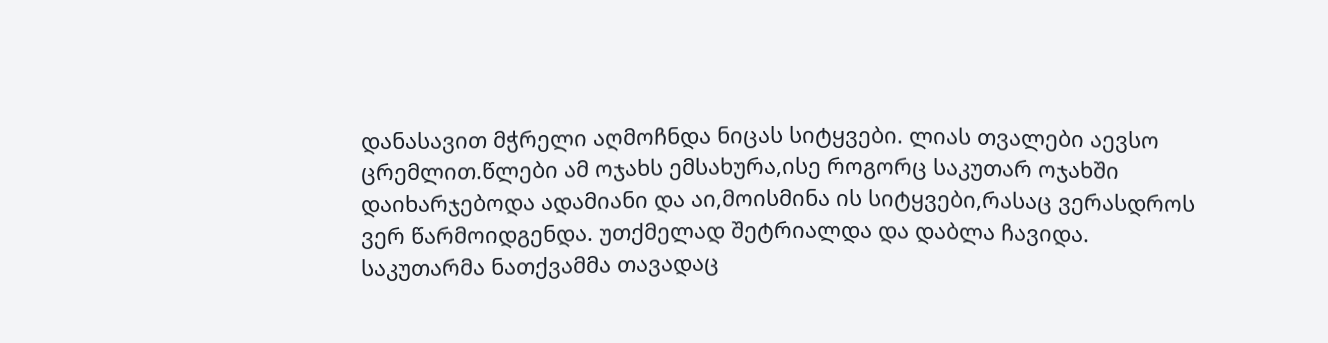დანასავით მჭრელი აღმოჩნდა ნიცას სიტყვები. ლიას თვალები აევსო ცრემლით.წლები ამ ოჯახს ემსახურა,ისე როგორც საკუთარ ოჯახში დაიხარჯებოდა ადამიანი და აი,მოისმინა ის სიტყვები,რასაც ვერასდროს ვერ წარმოიდგენდა. უთქმელად შეტრიალდა და დაბლა ჩავიდა. საკუთარმა ნათქვამმა თავადაც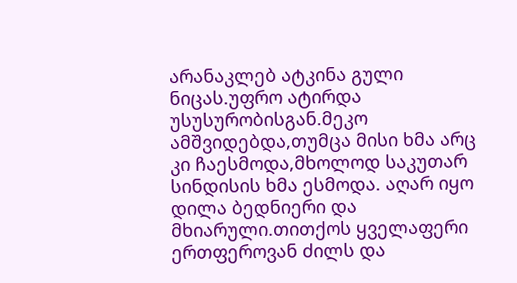არანაკლებ ატკინა გული ნიცას.უფრო ატირდა უსუსურობისგან.მეკო ამშვიდებდა,თუმცა მისი ხმა არც კი ჩაესმოდა,მხოლოდ საკუთარ სინდისის ხმა ესმოდა. აღარ იყო დილა ბედნიერი და მხიარული.თითქოს ყველაფერი ერთფეროვან ძილს და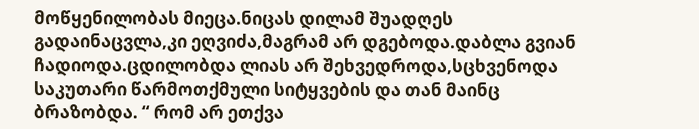მოწყენილობას მიეცა.ნიცას დილამ შუადღეს გადაინაცვლა,კი ეღვიძა,მაგრამ არ დგებოდა.დაბლა გვიან ჩადიოდა.ცდილობდა ლიას არ შეხვედროდა,სცხვენოდა საკუთარი წარმოთქმული სიტყვების და თან მაინც ბრაზობდა. “ რომ არ ეთქვა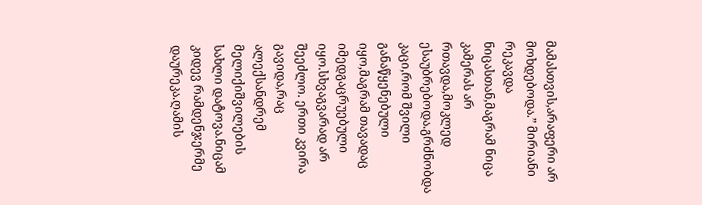მამასთვის,არაფერი არ მოხდებოდა.” მირიანი რეკავდა ნიცასთან,მაგრამ ნიცა კამერას არ რთავდა,მოკლედ ესაუბრებოდა.გრძნობდა კაცი,რომ შვილი განაწყენებული იყო,მაგრამ თავადაც იმედგაცრუებული იყო.სხვაგვარად არ შეეძლო. ერთი კვირა გავიდა,რაც ალექსანდრემ მელიქიშვილების სახლი დატოვა.ნიცამ კიდევ რამდენჯერმე დაურეკა.ღამის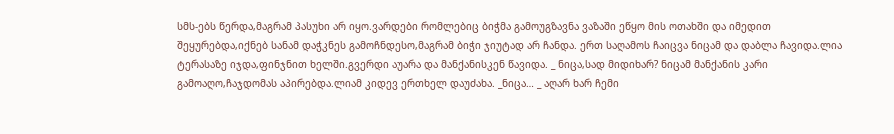სმს-ებს წერდა,მაგრამ პასუხი არ იყო.ვარდები რომლებიც ბიჭმა გამოუგზავნა ვაზაში ეწყო მის ოთახში და იმედით შეყურებდა,იქნებ სანამ დაჭკნეს გამოჩნდესო,მაგრამ ბიჭი ჯიუტად არ ჩანდა. ერთ საღამოს ჩაიცვა ნიცამ და დაბლა ჩავიდა.ლია ტერასაზე იჯდა,ფინჯნით ხელში.გვერდი აუარა და მანქანისკენ წავიდა. _ ნიცა,სად მიდიხარ? ნიცამ მანქანის კარი გამოაღო,ჩაჯდომას აპირებდა.ლიამ კიდევ ერთხელ დაუძახა. _ნიცა… _ აღარ ხარ ჩემი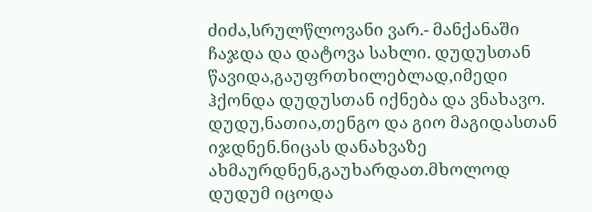ძიძა,სრულწლოვანი ვარ.- მანქანაში ჩაჯდა და დატოვა სახლი. დუდუსთან წავიდა,გაუფრთხილებლად,იმედი ჰქონდა დუდუსთან იქნება და ვნახავო. დუდუ,ნათია,თენგო და გიო მაგიდასთან იჯდნენ.ნიცას დანახვაზე ახმაურდნენ,გაუხარდათ.მხოლოდ დუდუმ იცოდა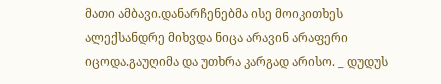მათი ამბავი.დანარჩენებმა ისე მოიკითხეს ალექსანდრე მიხვდა ნიცა არავინ არაფერი იცოდა.გაუღიმა და უთხრა კარგად არისო. _ დუდუს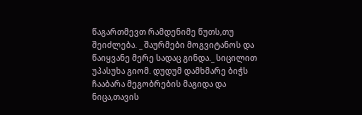წაგართმევთ რამდენიმე წუთს,თუ შეიძლება. _ შაურმები მოგვიტანოს და წაიყვანე მერე სადაც გინდა._ სიცილით უპასუხა გიომ. დუდუმ დამხმარე ბიჭს ჩააბარა მეგობრების მაგიდა და ნიცა,თავის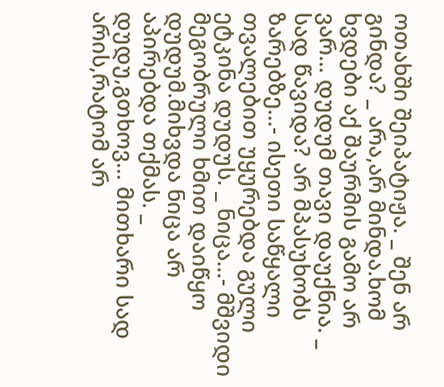ოთახში შეიპატიჟა. _ შენ არ გინდა? _ არა,არ მინდა.ხომ ხვდები აქ შაურმის გამო არ ვარ… დუდუმ თავი დაუქნია. _ სად წავიდა? არ მპასუხობს ზარებზე…- ისეთი საწყალი თვალებით უყურებდა გული ეტკინა დუდუს. _ ნიცა…- მშვიდი მეგობრული ხმით დაიწყო დუდუმ.მიხვდა ნიცა არ აპირებდა თქმას. _ დუდუ,გთხოვ… მითხარი სად არის,რატომ არ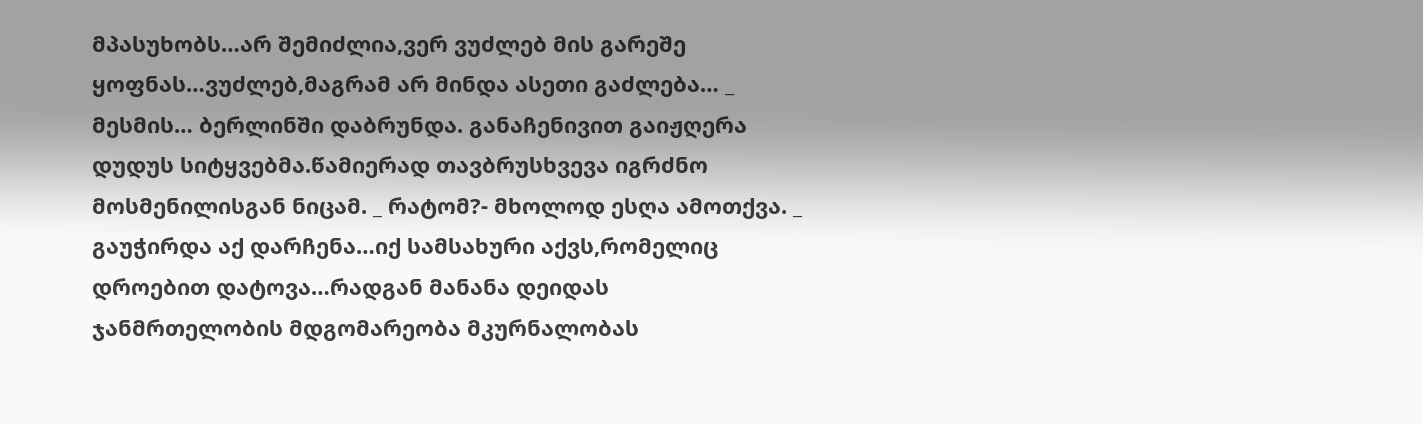მპასუხობს…არ შემიძლია,ვერ ვუძლებ მის გარეშე ყოფნას…ვუძლებ,მაგრამ არ მინდა ასეთი გაძლება… _ მესმის… ბერლინში დაბრუნდა. განაჩენივით გაიჟღერა დუდუს სიტყვებმა.წამიერად თავბრუსხვევა იგრძნო მოსმენილისგან ნიცამ. _ რატომ?- მხოლოდ ესღა ამოთქვა. _ გაუჭირდა აქ დარჩენა…იქ სამსახური აქვს,რომელიც დროებით დატოვა…რადგან მანანა დეიდას ჯანმრთელობის მდგომარეობა მკურნალობას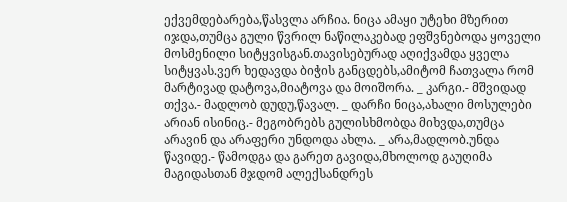ექვემდებარება,წასვლა არჩია. ნიცა ამაყი უტეხი მზერით იჯდა,თუმცა გული წვრილ ნაწილაკებად ეფშვნებოდა ყოველი მოსმენილი სიტყვისგან.თავისებურად აღიქვამდა ყველა სიტყვას.ვერ ხედავდა ბიჭის განცდებს,ამიტომ ჩათვალა რომ მარტივად დატოვა,მიატოვა და მოიშორა. _ კარგი.- მშვიდად თქვა.- მადლობ დუდუ,წავალ. _ დარჩი ნიცა,ახალი მოსულები არიან ისინიც.- მეგობრებს გულისხმობდა მიხვდა,თუმცა არავინ და არაფერი უნდოდა ახლა. _ არა,მადლობ.უნდა წავიდე.- წამოდგა და გარეთ გავიდა,მხოლოდ გაუღიმა მაგიდასთან მჯდომ ალექსანდრეს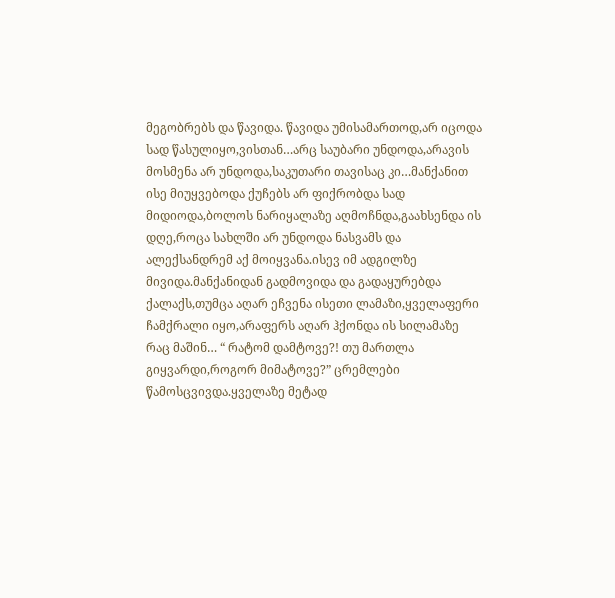მეგობრებს და წავიდა. წავიდა უმისამართოდ,არ იცოდა სად წასულიყო,ვისთან…არც საუბარი უნდოდა,არავის მოსმენა არ უნდოდა,საკუთარი თავისაც კი…მანქანით ისე მიუყვებოდა ქუჩებს არ ფიქრობდა სად მიდიოდა,ბოლოს ნარიყალაზე აღმოჩნდა,გაახსენდა ის დღე,როცა სახლში არ უნდოდა ნასვამს და ალექსანდრემ აქ მოიყვანა.ისევ იმ ადგილზე მივიდა.მანქანიდან გადმოვიდა და გადაყურებდა ქალაქს,თუმცა აღარ ეჩვენა ისეთი ლამაზი,ყველაფერი ჩამქრალი იყო,არაფერს აღარ ჰქონდა ის სილამაზე რაც მაშინ… “ რატომ დამტოვე?! თუ მართლა გიყვარდი,როგორ მიმატოვე?” ცრემლები წამოსცვივდა.ყველაზე მეტად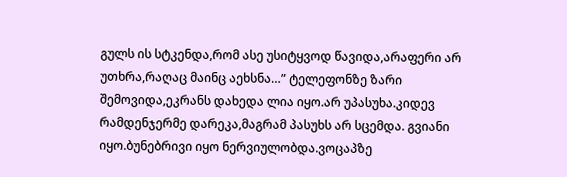გულს ის სტკენდა,რომ ასე უსიტყვოდ წავიდა,არაფერი არ უთხრა,რაღაც მაინც აეხსნა…” ტელეფონზე ზარი შემოვიდა,ეკრანს დახედა ლია იყო.არ უპასუხა.კიდევ რამდენჯერმე დარეკა,მაგრამ პასუხს არ სცემდა. გვიანი იყო.ბუნებრივი იყო ნერვიულობდა.ვოცაპზე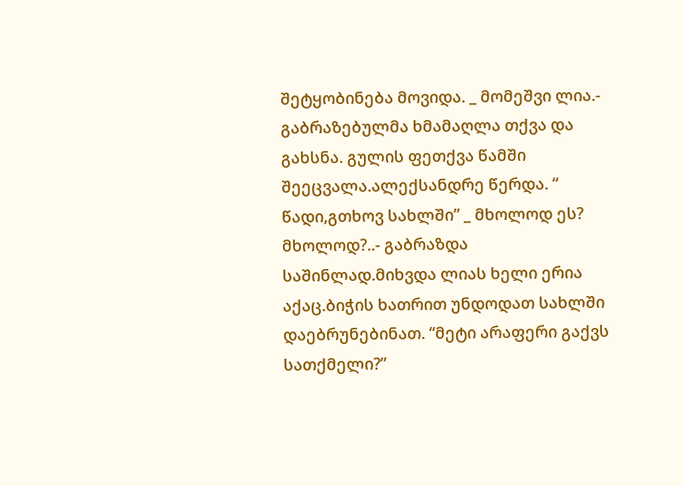შეტყობინება მოვიდა. _ მომეშვი ლია.- გაბრაზებულმა ხმამაღლა თქვა და გახსნა. გულის ფეთქვა წამში შეეცვალა.ალექსანდრე წერდა. “ წადი,გთხოვ სახლში” _ მხოლოდ ეს? მხოლოდ?..- გაბრაზდა საშინლად.მიხვდა ლიას ხელი ერია აქაც.ბიჭის ხათრით უნდოდათ სახლში დაებრუნებინათ. “მეტი არაფერი გაქვს სათქმელი?”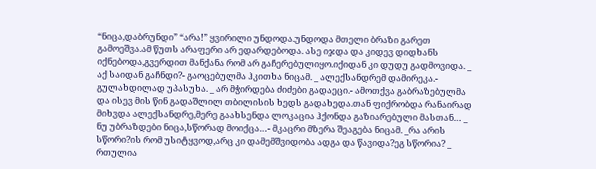“ნიცა,დაბრუნდი” “არა!” ყვირილი უნდოდა.უნდოდა მთელი ბრაზი გარეთ გამოეშვა.ამ წუთს არაფერი არ ედარდებოდა. ასე იჯდა და კიდევ დიდხანს იქნებოდა,გვერდით მანქანა რომ არ გაჩერებულიყო.იქიდან კი დუდუ გადმოვიდა. _ აქ საიდან გაჩნდი?- გაოცებულმა ჰკითხა ნიცამ. _ ალექსანდრემ დამირეკა.- გულახდილად უპასუხა. _ არ მჭირდება ძიძები გადაეცი.- ამოთქვა გაბრაზებულმა და ისევ მის წინ გადაშლილ თბილისის ხედს გადახედა.თან ფიქრობდა რანაირად მიხვდა ალექსანდრე,მერე გაახსენდა ლოკაცია ჰქონდა გაზიარებული მასთან… _ ნუ უბრაზდები ნიცა,სწორად მოიქცა…- მკაცრი მზერა შეაგება ნიცამ. _რა არის სწორი?ის რომ უსიტყვოდ,არც კი დამემშვიდობა ადგა და წავიდა?ეგ სწორია? _ რთულია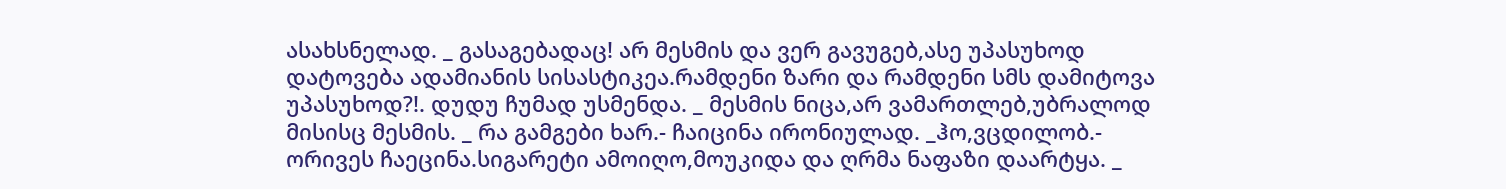ასახსნელად. _ გასაგებადაც! არ მესმის და ვერ გავუგებ,ასე უპასუხოდ დატოვება ადამიანის სისასტიკეა.რამდენი ზარი და რამდენი სმს დამიტოვა უპასუხოდ?!. დუდუ ჩუმად უსმენდა. _ მესმის ნიცა,არ ვამართლებ,უბრალოდ მისისც მესმის. _ რა გამგები ხარ.- ჩაიცინა ირონიულად. _ჰო,ვცდილობ.- ორივეს ჩაეცინა.სიგარეტი ამოიღო,მოუკიდა და ღრმა ნაფაზი დაარტყა. _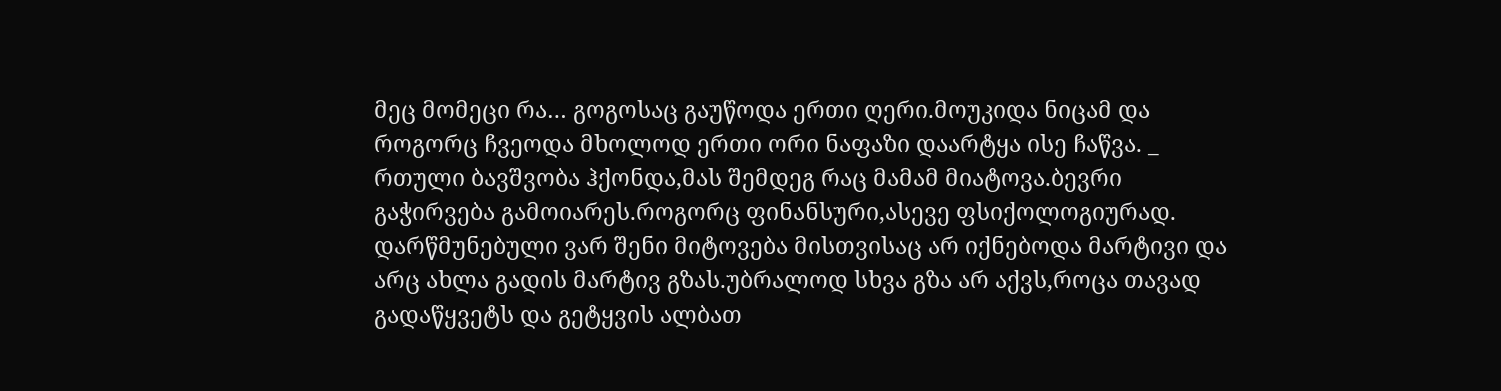მეც მომეცი რა… გოგოსაც გაუწოდა ერთი ღერი.მოუკიდა ნიცამ და როგორც ჩვეოდა მხოლოდ ერთი ორი ნაფაზი დაარტყა ისე ჩაწვა. _ რთული ბავშვობა ჰქონდა,მას შემდეგ რაც მამამ მიატოვა.ბევრი გაჭირვება გამოიარეს.როგორც ფინანსური,ასევე ფსიქოლოგიურად. დარწმუნებული ვარ შენი მიტოვება მისთვისაც არ იქნებოდა მარტივი და არც ახლა გადის მარტივ გზას.უბრალოდ სხვა გზა არ აქვს,როცა თავად გადაწყვეტს და გეტყვის ალბათ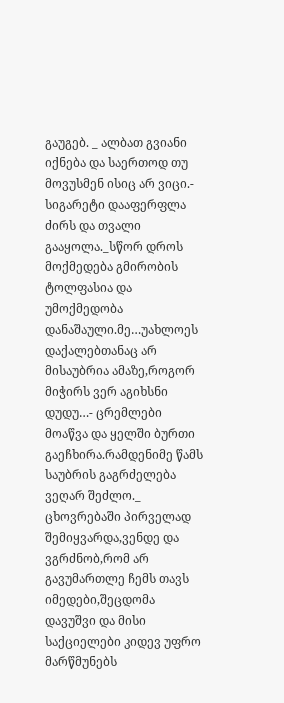გაუგებ. _ ალბათ გვიანი იქნება და საერთოდ თუ მოვუსმენ ისიც არ ვიცი.- სიგარეტი დააფერფლა ძირს და თვალი გააყოლა._სწორ დროს მოქმედება გმირობის ტოლფასია და უმოქმედობა დანაშაული.მე…უახლოეს დაქალებთანაც არ მისაუბრია ამაზე,როგორ მიჭირს ვერ აგიხსნი დუდუ…- ცრემლები მოაწვა და ყელში ბურთი გაეჩხირა.რამდენიმე წამს საუბრის გაგრძელება ვეღარ შეძლო._ ცხოვრებაში პირველად შემიყვარდა,ვენდე და ვგრძნობ,რომ არ გავუმართლე ჩემს თავს იმედები,შეცდომა დავუშვი და მისი საქციელები კიდევ უფრო მარწმუნებს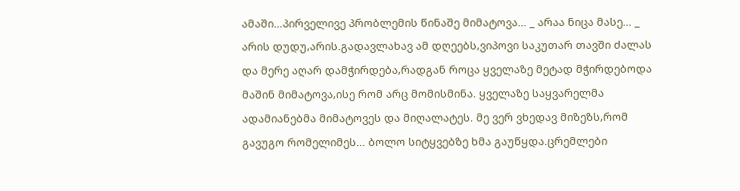ამაში…პირველივე პრობლემის წინაშე მიმატოვა… _ არაა ნიცა მასე… _ არის დუდუ,არის.გადავლახავ ამ დღეებს,ვიპოვი საკუთარ თავში ძალას და მერე აღარ დამჭირდება,რადგან როცა ყველაზე მეტად მჭირდებოდა მაშინ მიმატოვა,ისე რომ არც მომისმინა. ყველაზე საყვარელმა ადამიანებმა მიმატოვეს და მიღალატეს. მე ვერ ვხედავ მიზეზს,რომ გავუგო რომელიმეს… ბოლო სიტყვებზე ხმა გაუწყდა.ცრემლები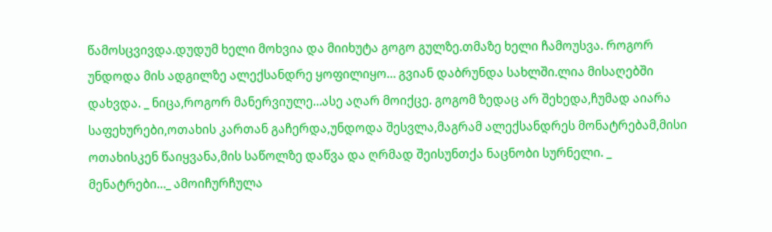წამოსცვივდა.დუდუმ ხელი მოხვია და მიიხუტა გოგო გულზე.თმაზე ხელი ჩამოუსვა. როგორ უნდოდა მის ადგილზე ალექსანდრე ყოფილიყო… გვიან დაბრუნდა სახლში.ლია მისაღებში დახვდა. _ ნიცა,როგორ მანერვიულე…ასე აღარ მოიქცე. გოგომ ზედაც არ შეხედა,ჩუმად აიარა საფეხურები,ოთახის კართან გაჩერდა,უნდოდა შესვლა,მაგრამ ალექსანდრეს მონატრებამ,მისი ოთახისკენ წაიყვანა,მის საწოლზე დაწვა და ღრმად შეისუნთქა ნაცნობი სურნელი. _ მენატრები…_ ამოიჩურჩულა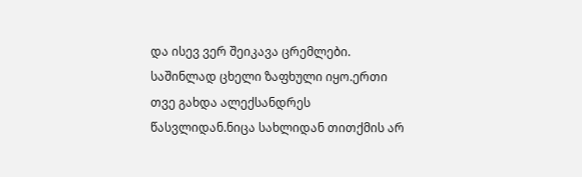და ისევ ვერ შეიკავა ცრემლები. საშინლად ცხელი ზაფხული იყო.ერთი თვე გახდა ალექსანდრეს წასვლიდან.ნიცა სახლიდან თითქმის არ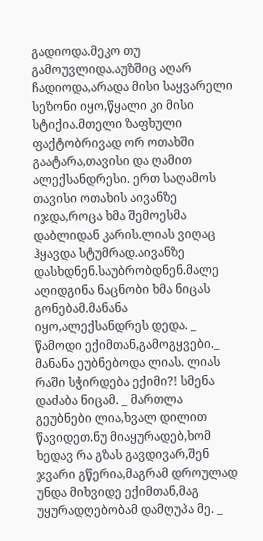გადიოდა.მეკო თუ გამოუვლიდა.აუზშიც აღარ ჩადიოდა,არადა მისი საყვარელი სეზონი იყო,წყალი კი მისი სტიქია.მთელი ზაფხული ფაქტობრივად ორ ოთახში გაატარა,თავისი და ღამით ალექსანდრესი. ერთ საღამოს თავისი ოთახის აივანზე იჯდა,როცა ხმა შემოესმა დაბლიდან კარის.ლიას ვიღაც ჰყავდა სტუმრად.აივანზე დასხდნენ.საუბრობდნენ.მალე აღიდგინა ნაცნობი ხმა ნიცას გონებამ.მანანა იყო,ალექსანდრეს დედა. _ წამოდი ექიმთან,გამოგყვები._ მანანა ეუბნებოდა ლიას. ლიას რაში სჭირდება ექიმი?! სმენა დაძაბა ნიცამ. _ მართლა გეუბნები ლია,ხვალ დილით წავიდეთ.ნუ მიაყურადებ,ხომ ხედავ რა გზას გავდივარ,შენ ჯვარი გწერია,მაგრამ დროულად უნდა მიხვიდე ექიმთან,მაგ უყურადღებობამ დამღუპა მე. _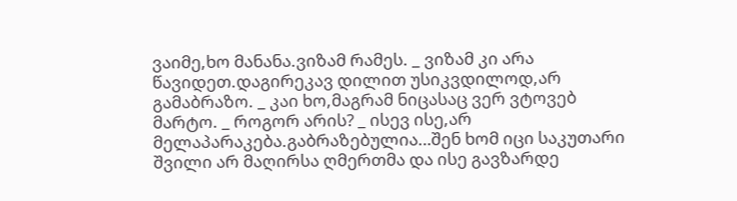ვაიმე,ხო მანანა.ვიზამ რამეს. _ ვიზამ კი არა წავიდეთ.დაგირეკავ დილით უსიკვდილოდ,არ გამაბრაზო. _ კაი ხო,მაგრამ ნიცასაც ვერ ვტოვებ მარტო. _ როგორ არის? _ ისევ ისე,არ მელაპარაკება.გაბრაზებულია…შენ ხომ იცი საკუთარი შვილი არ მაღირსა ღმერთმა და ისე გავზარდე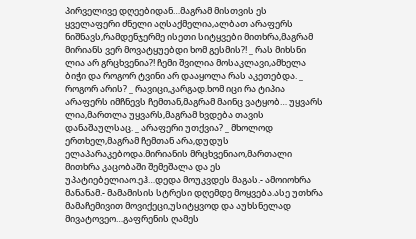პირველივე დღეებიდან…მაგრამ მისთვის ეს ყველაფერი ძნელი აღსაქმელია,ალბათ არაფერს ნიშნავს,რამდენჯერმე ისეთი სიტყვები მითხრა,მაგრამ მირიანს ვერ მოვატყუებდი ხომ გესმის?! _ რას მიხსნი ლია არ გრცხვენია?! ჩემი შვილია მოსაკლავი,ამხელა ბიჭი და როგორ ტვინი არ დააყოლა რას აკეთებდა. _ როგორ არის? _ რავიცი,კარგად.ხომ იცი რა ტიპია არაფერს იმჩნევს ჩემთან,მაგრამ მაინც ვატყობ… უყვარს ლია,მართლა უყვარს,მაგრამ ხვდება თავის დანაშაულსაც. _ არაფერი უთქვია? _ მხოლოდ ერთხელ,მაგრამ ჩემთან არა,დუდუს ელაპარაკებოდა.მირიანის მრცხვენიაო,მართალი მითხრა კაცობაში შემეშალა და ეს უპატიებელიაო.ეჰ…დედა მოუკვდეს მაგას.- ამოიოხრა მანანამ.- მამამისის სტრესი დღემდე მოყვება.ასე უთხრა მამაჩემივით მოვიქეცი,უსიტყვოდ და აუხსნელად მივატოვეო…გაფრენის ღამეს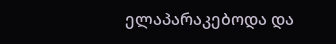ელაპარაკებოდა და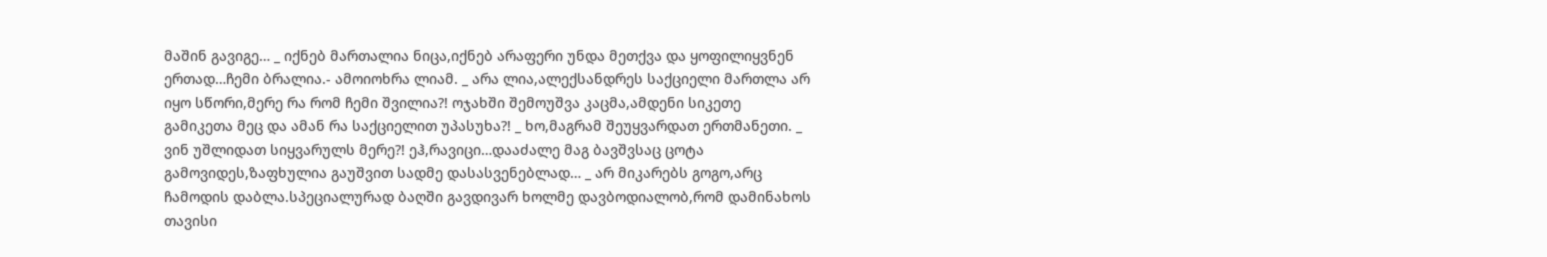მაშინ გავიგე… _ იქნებ მართალია ნიცა,იქნებ არაფერი უნდა მეთქვა და ყოფილიყვნენ ერთად…ჩემი ბრალია.- ამოიოხრა ლიამ. _ არა ლია,ალექსანდრეს საქციელი მართლა არ იყო სწორი,მერე რა რომ ჩემი შვილია?! ოჯახში შემოუშვა კაცმა,ამდენი სიკეთე გამიკეთა მეც და ამან რა საქციელით უპასუხა?! _ ხო,მაგრამ შეუყვარდათ ერთმანეთი. _ ვინ უშლიდათ სიყვარულს მერე?! ეჰ,რავიცი…დააძალე მაგ ბავშვსაც ცოტა გამოვიდეს,ზაფხულია გაუშვით სადმე დასასვენებლად… _ არ მიკარებს გოგო,არც ჩამოდის დაბლა.სპეციალურად ბაღში გავდივარ ხოლმე დავბოდიალობ,რომ დამინახოს თავისი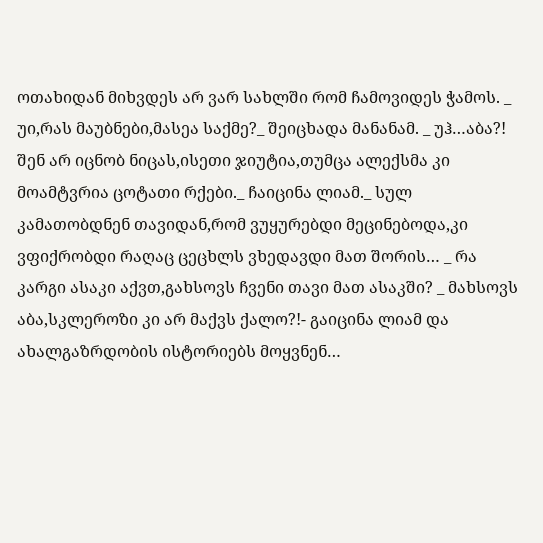ოთახიდან მიხვდეს არ ვარ სახლში რომ ჩამოვიდეს ჭამოს. _ უი,რას მაუბნები,მასეა საქმე?_ შეიცხადა მანანამ. _ უჰ…აბა?! შენ არ იცნობ ნიცას,ისეთი ჯიუტია,თუმცა ალექსმა კი მოამტვრია ცოტათი რქები._ ჩაიცინა ლიამ._ სულ კამათობდნენ თავიდან,რომ ვუყურებდი მეცინებოდა,კი ვფიქრობდი რაღაც ცეცხლს ვხედავდი მათ შორის… _ რა კარგი ასაკი აქვთ,გახსოვს ჩვენი თავი მათ ასაკში? _ მახსოვს აბა,სკლეროზი კი არ მაქვს ქალო?!- გაიცინა ლიამ და ახალგაზრდობის ისტორიებს მოყვნენ…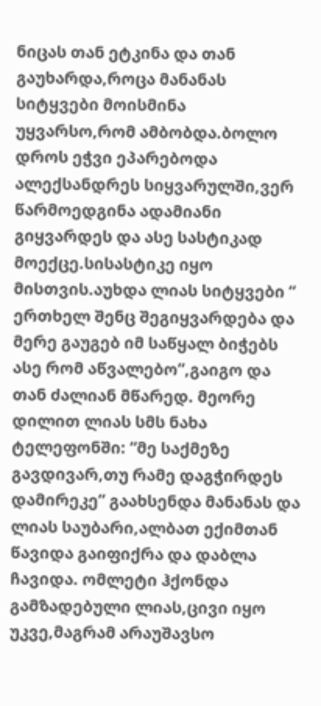ნიცას თან ეტკინა და თან გაუხარდა,როცა მანანას სიტყვები მოისმინა უყვარსო,რომ ამბობდა.ბოლო დროს ეჭვი ეპარებოდა ალექსანდრეს სიყვარულში,ვერ წარმოედგინა ადამიანი გიყვარდეს და ასე სასტიკად მოექცე.სისასტიკე იყო მისთვის.აუხდა ლიას სიტყვები “ ერთხელ შენც შეგიყვარდება და მერე გაუგებ იმ საწყალ ბიჭებს ასე რომ აწვალებო”,გაიგო და თან ძალიან მწარედ. მეორე დილით ლიას სმს ნახა ტელეფონში: “მე საქმეზე გავდივარ,თუ რამე დაგჭირდეს დამირეკე” გაახსენდა მანანას და ლიას საუბარი,ალბათ ექიმთან წავიდა გაიფიქრა და დაბლა ჩავიდა. ომლეტი ჰქონდა გამზადებული ლიას,ცივი იყო უკვე,მაგრამ არაუშავსო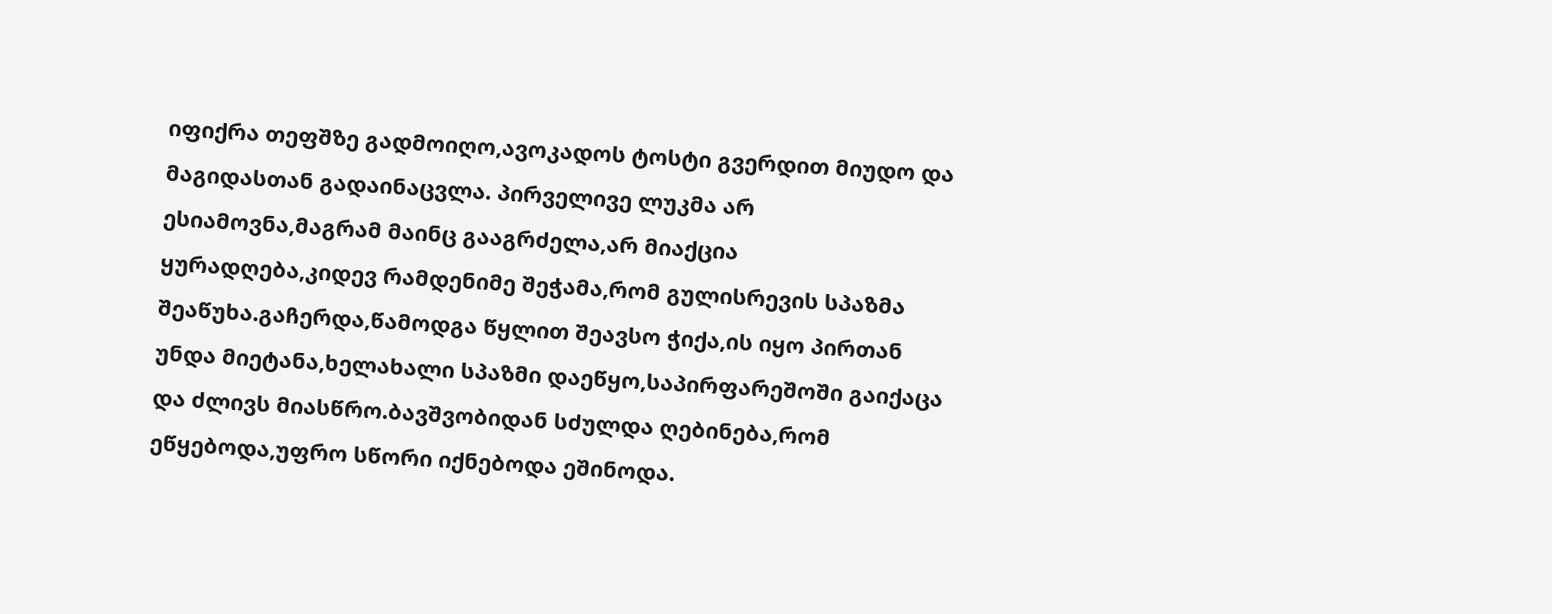იფიქრა თეფშზე გადმოიღო,ავოკადოს ტოსტი გვერდით მიუდო და მაგიდასთან გადაინაცვლა. პირველივე ლუკმა არ ესიამოვნა,მაგრამ მაინც გააგრძელა,არ მიაქცია ყურადღება,კიდევ რამდენიმე შეჭამა,რომ გულისრევის სპაზმა შეაწუხა.გაჩერდა,წამოდგა წყლით შეავსო ჭიქა,ის იყო პირთან უნდა მიეტანა,ხელახალი სპაზმი დაეწყო,საპირფარეშოში გაიქაცა და ძლივს მიასწრო.ბავშვობიდან სძულდა ღებინება,რომ ეწყებოდა,უფრო სწორი იქნებოდა ეშინოდა.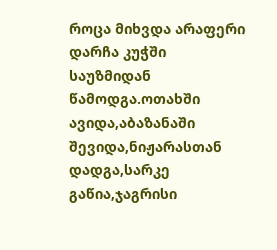როცა მიხვდა არაფერი დარჩა კუჭში საუზმიდან წამოდგა.ოთახში ავიდა,აბაზანაში შევიდა,ნიჟარასთან დადგა,სარკე გაწია,ჯაგრისი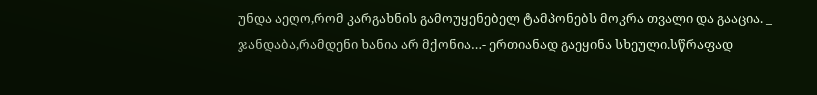უნდა აეღო,რომ კარგახნის გამოუყენებელ ტამპონებს მოკრა თვალი და გააცია. _ ჯანდაბა,რამდენი ხანია არ მქონია…- ერთიანად გაეყინა სხეული.სწრაფად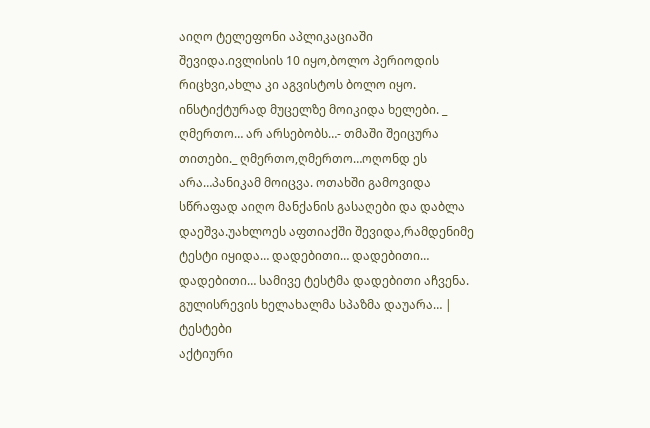აიღო ტელეფონი აპლიკაციაში შევიდა.ივლისის 10 იყო,ბოლო პერიოდის რიცხვი,ახლა კი აგვისტოს ბოლო იყო. ინსტიქტურად მუცელზე მოიკიდა ხელები. _ ღმერთო… არ არსებობს…- თმაში შეიცურა თითები._ ღმერთო,ღმერთო…ოღონდ ეს არა…პანიკამ მოიცვა. ოთახში გამოვიდა სწრაფად აიღო მანქანის გასაღები და დაბლა დაეშვა.უახლოეს აფთიაქში შევიდა,რამდენიმე ტესტი იყიდა… დადებითი… დადებითი… დადებითი… სამივე ტესტმა დადებითი აჩვენა. გულისრევის ხელახალმა სპაზმა დაუარა… |
ტესტები
აქტიური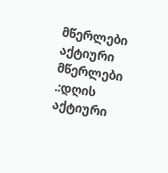მწერლები
აქტიური მწერლები
.:დღის აქტიური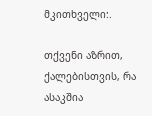მკითხველი:.

თქვენი აზრით, ქალებისთვის, რა ასაკშია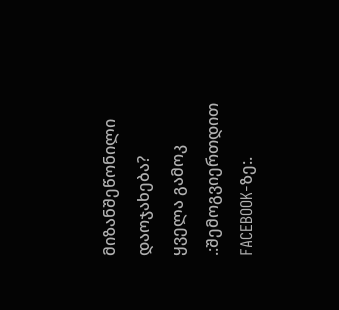მიზანშეწონილი დაოჯახება?
ყველა გამოკ
.:შემოგვიერთდით FACEBOOK-ზე:.